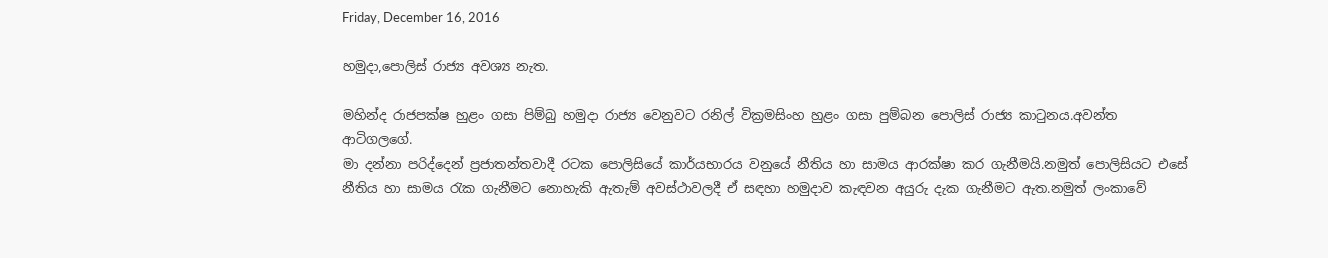Friday, December 16, 2016

හමුදා,පොලිස් රාජ්‍ය අවශ්‍ය නැත.

මහින්ද රාජපක්ෂ හුළං ගසා පිම්බු හමුදා රාජ්‍ය වෙනුවට රනිල් වික්‍රමසිංහ හුළං ගසා පුම්බන පොලිස් රාජ්‍ය කාටුනය.අවන්ත ආටිගලගේ.
මා දන්නා පරිද්දෙන් ප්‍රජාතන්තවාදී රටක පොලිසියේ කාර්යභාරය වනුයේ නීතිය හා සාමය ආරක්ෂා කර ගැනීමයි.නමුත් පොලිසියට එසේ නීතිය හා සාමය රැක ගැනීමට නොහැකි ඇතැම් අවස්ථාවලදී ඒ සඳහා හමුදාව කැඳවන අයුරු දැක ගැනීමට ඇත.නමුත් ලංකාවේ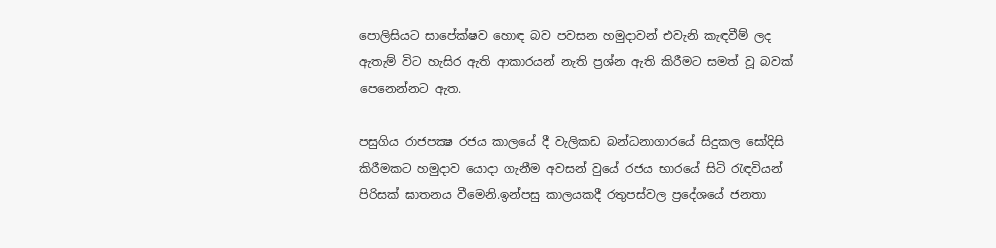පොලිසියට සාපේක්ෂව හොඳ බව පවසන හමුදාවන් එවැනි කැඳවීම් ලද ඇතැම් විට හැසිර ඇති ආකාරයන් නැති ප්‍රශ්න ඇති කිරීමට සමත් වූ බවක් පෙනෙන්නට ඇත.

පසුගිය රාජපක්‍ෂ රජය කාලයේ දී වැලිකඩ බන්ධනාගාරයේ සිදුකල සෝදිසි කිරීමකට හමුදාව යොදා ගැනීම අවසන් වුයේ රජය භාරයේ සිටි රැඳවියන් පිරිසක් ඝාතනය වීමෙනි.ඉන්පසු කාලයකදී රතුපස්වල ප්‍රදේශයේ ජනතා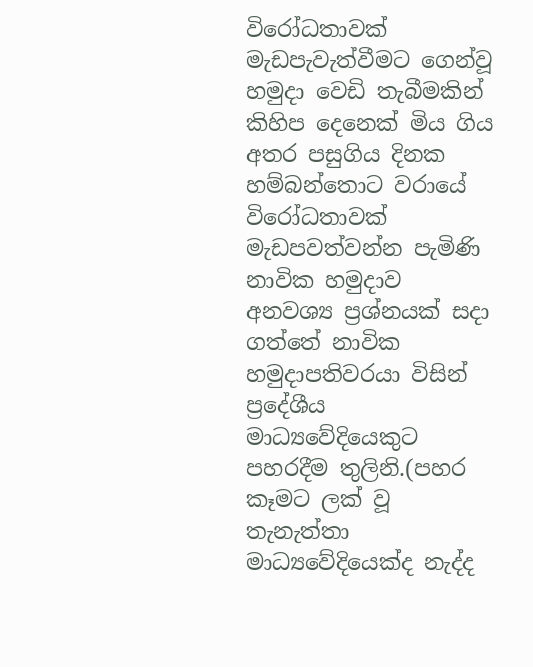විරෝධතාවක් මැඩපැවැත්වීමට ගෙන්වූ හමුදා වෙඩි තැබීමකින් කිහිප දෙනෙක් මිය ගිය අතර පසුගිය දිනක හම්බන්තොට වරායේ විරෝධතාවක් මැඩපවත්වන්න පැමිණි නාවික හමුදාව අනවශ්‍ය ප්‍රශ්නයක් සදා ගත්තේ නාවික හමුදාපතිවරයා විසින් ප්‍රදේශීය මාධ්‍යවේදියෙකුට පහරදීම තුලිනි.(පහර කෑමට ලක් වූ තැනැත්තා මාධ්‍යවේදියෙක්ද නැද්ද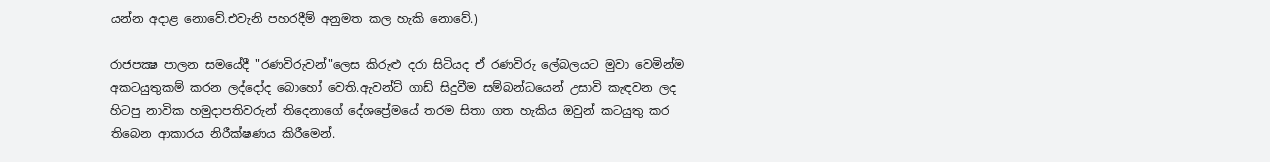යන්න අදාළ නොවේ.එවැනි පහරදීම් අනුමත කල හැකි නොවේ.)

රාජපක්‍ෂ පාලන සමයේදී "රණවිරුවන්"ලෙස කිරුළු දරා සිටියද ඒ රණවිරු ලේබලයට මුවා වෙමින්ම අකටයුතුකම් කරන ලද්දෝද බොහෝ වෙති.ඇවන්ට් ගාඩ් සිදුවීම සම්බන්ධයෙන් උසාවි කැඳවන ලද හිටපු නාවික හමුදාපතිවරුන් තිදෙනාගේ දේශප්‍රේමයේ තරම සිතා ගත හැකිය ඔවුන් කටයුතු කර තිබෙන ආකාරය නිරීක්ෂණය කිරීමෙන්.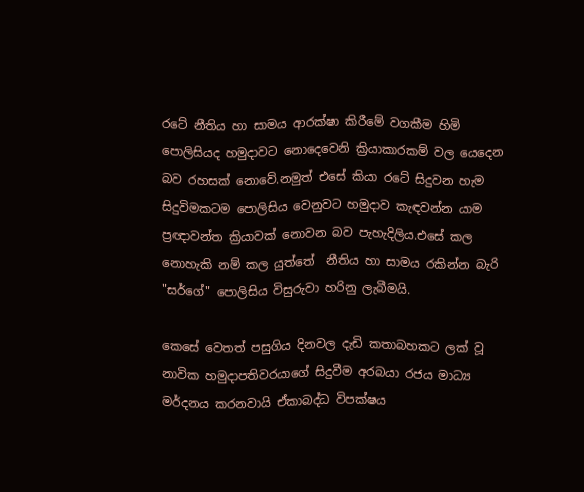රටේ නීතිය හා සාමය ආරක්ෂා කිරීමේ වගකීම හිමි පොලිසියද හමුදාවට නොදෙවෙනි ක්‍රියාකාරකම් වල යෙදෙන බව රහසක් නොවේ.නමුත් එසේ කියා රටේ සිදුවන හැම සිදුවිමකටම පොලිසිය වෙනුවට හමුදාව කැඳවන්න යාම ප්‍රඥාවන්ත ක්‍රියාවක් නොවන බව පැහැදිලිය.එසේ කල නොහැකි නම් කල යුත්තේ  නීතිය හා සාමය රකින්න බැරි "සර්ගේ" පොලිසිය විසුරුවා හරිනු ලැබීමයි.

කෙසේ වෙතත් පසුගිය දිනවල දැඩි කතාබහකට ලක් වූ නාවික හමුදාපතිවරයාගේ සිදුවීම අරබයා රජය මාධ්‍ය මර්දනය කරනවායි ඒකාබද්ධ විපක්ෂය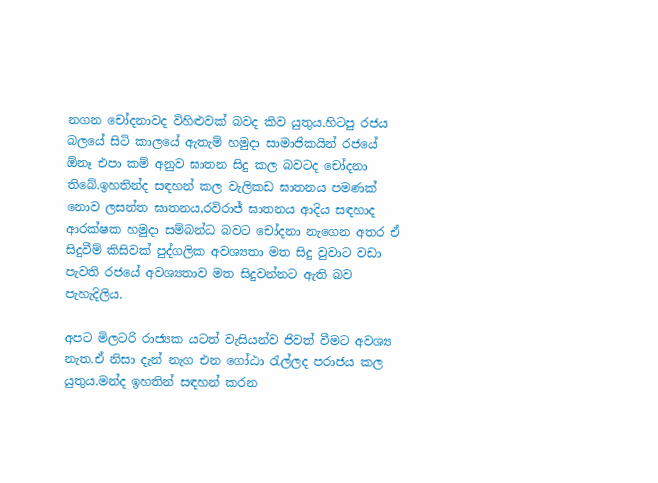නගන චෝදනාවද විහිළුවක් බවද කිව යුතුය.හිටපු රජය බලයේ සිටි කාලයේ ඇතැම් හමුදා සාමාජිකයින් රජයේ ඕනෑ එපා කම් අනුව ඝාතන සිදු කල බවටද චෝදනා තිබේ.ඉහතින්ද සඳහන් කල වැලිකඩ ඝාතනය පමණක් නොව ලසන්ත ඝාතනය,රවිරාජ් ඝාතනය ආදිය සඳහාද ආරක්ෂක හමුදා සම්බන්ධ බවට චෝදනා නැගෙන අතර ඒ සිදුවීම් කිසිවක් පුද්ගලික අවශ්‍යතා මත සිදු වුවාට වඩා පැවති රජයේ අවශ්‍යතාව මත සිදුවන්නට ඇති බව පැහැදිලිය.

අපට මිලටරි රාජ්‍යක යටත් වැසියන්ව ජිවත් වීමට අවශ්‍ය නැත.ඒ නිසා දැන් නැග එන ගෝඨා රැල්ලද පරාජය කල යුතුය.මන්ද ඉහතින් සඳහන් කරන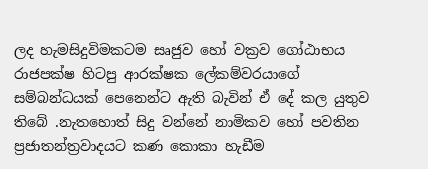ලද හැමසිදුවිමකටම සෘජුව හෝ වක්‍රව ගෝඨාභය රාජපක්ෂ හිටපු ආරක්ෂක ලේකම්වරයාගේ සම්බන්ධයක් පෙනෙන්ට ඇති බැවින් ඒ දේ කල යුතුව තිබේ .නැතහොත් සිදු වන්නේ නාමිකව හෝ පවතින ප්‍රජාතන්ත්‍රවාදයට කණ කොකා හැඩීම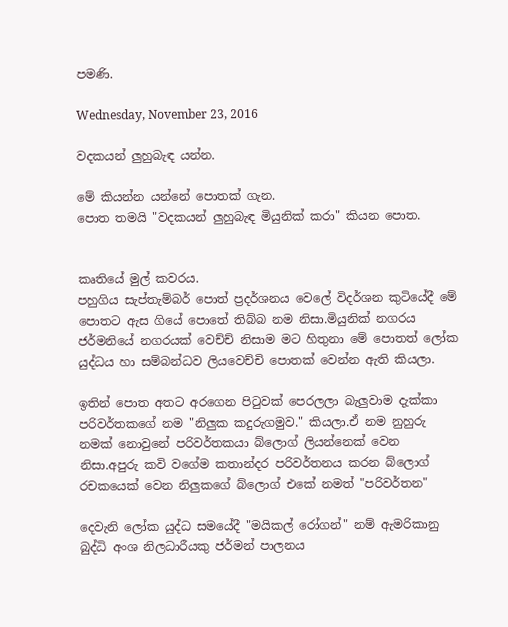පමණි.

Wednesday, November 23, 2016

වදකයන් ලුහුබැඳ යන්න.

මේ කියන්න යන්නේ පොතක් ගැන.
පොත තමයි "වදකයන් ලුහුබැඳ මියුනික් කරා" කියන පොත.


කෘතියේ මුල් කවරය.
පහුගිය සැප්තැම්බර් පොත් ප්‍රදර්ශනය වෙලේ විදර්ශන කුටියේදී මේ පොතට ඇස ගියේ පොතේ තිබ්බ නම නිසා.මියුනික් නගරය ජර්මනියේ නගරයක් වෙච්ච් නිසාම මට හිතුනා මේ පොතත් ලෝක යුද්ධය හා සම්බන්ධව ලියවෙච්චි පොතක් වෙන්න ඇති කියලා.

ඉතින් පොත අතට අරගෙන පිටුවක් පෙරලලා බැලුවාම දැක්කා පරිවර්තකගේ නම "නිලුක කදුරුගමුව." කියලා.ඒ නම නුහුරු නමක් නොවුනේ පරිවර්තකයා බ්ලොග් ලියන්නෙක් වෙන නිසා.අපුරු කවි වගේම කතාන්දර පරිවර්තනය කරන බ්ලොග් රචකයෙක් වෙන නිලුකගේ බ්ලොග් එකේ නමත් "පරිවර්තන"

දෙවැනි ලෝක යුද්ධ සමයේදී "මයිකල් රෝගන්" නම් ඇමරිකානු බුද්ධි අංශ නිලධාරීයකු ජර්මන් පාලනය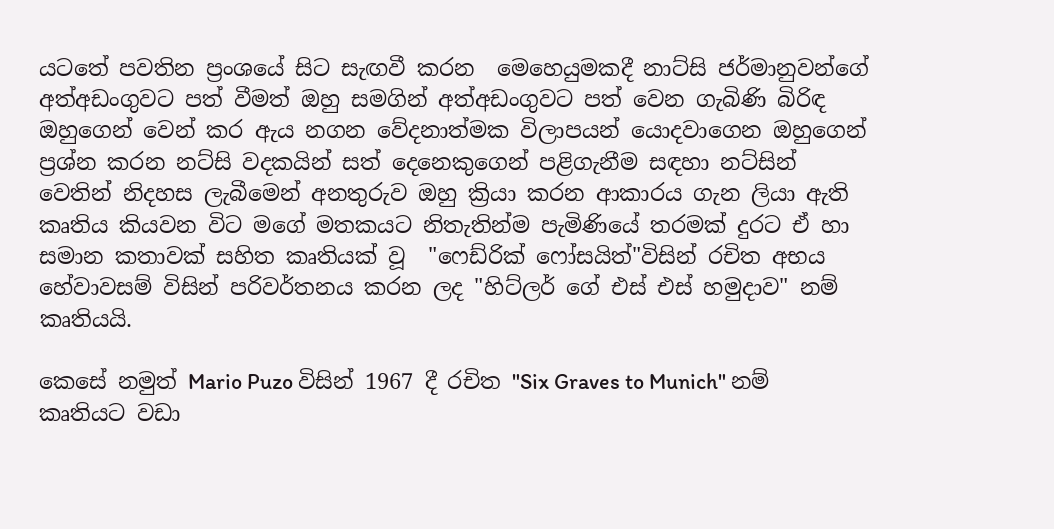යටතේ පවතින ප්‍රංශයේ සිට සැඟවී කරන  මෙහෙයුමකදී නාට්සි ජර්මානුවන්ගේ අත්අඩංගුවට පත් වීමත් ඔහු සමගින් අත්අඩංගුවට පත් වෙන ගැබිණි බිරිඳ ඔහුගෙන් වෙන් කර ඇය නගන වේදනාත්මක විලාපයන් යොදවාගෙන ඔහුගෙන් ප්‍රශ්න කරන නට්සි වදකයින් සත් දෙනෙකුගෙන් පළිගැනීම සඳහා නට්සින් වෙතින් නිදහස ලැබීමෙන් අනතුරුව ඔහු ක්‍රියා කරන ආකාරය ගැන ලියා ඇති කෘතිය කියවන විට මගේ මතකයට නිතැතින්ම පැමිණියේ තරමක් දුරට ඒ හා සමාන කතාවක් සහිත කෘතියක් වූ  "ෆෙඩ්රික් ෆෝසයිත්"විසින් රචිත අභය හේවාවසම් විසින් පරිවර්තනය කරන ලද "හිට්ලර් ගේ එස් එස් හමුදාව" නම් කෘතියයි.

කෙසේ නමුත් Mario Puzo විසින් 1967 දී රචිත "Six Graves to Munich" නම් කෘතියට වඩා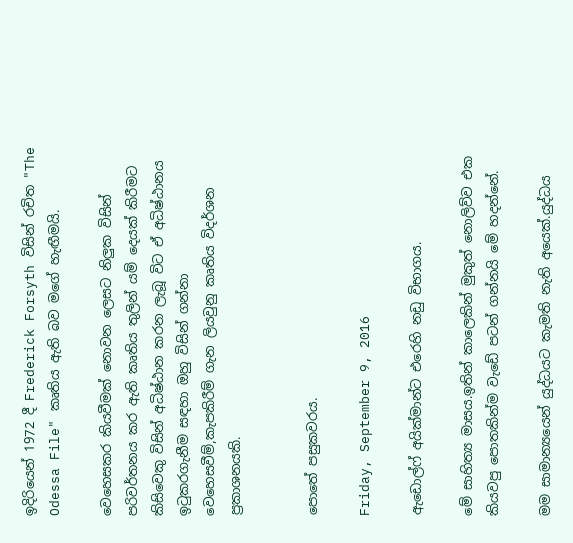ඉදිරියෙන් 1972 දී Frederick Forsyth විසින් රචිත "The Odessa File" කෘතිය ඇති බව මගේ හැඟීමයි.

වෙහෙසකර කියවීමක් නොවන ලෙසට නිලුක විසින් පරිවර්තනය කර ඇති කෘතිය තුලින් යම් දෙයක් කිරීමට කිසිවෙකු විසින් අධිෂ්ඨාන කරන ලැබූ විට ඒ අධිෂ්ඨානය ඉටුකරගැනීම සඳහා ඔහු විසින් ගන්නා වෙහෙසවීම්,කැපකිරීම් ගැන ලියවුනු කෘතිය විදර්ශන ප්‍රකාශනයකි.


පොතේ පසුකවරය.

Friday, September 9, 2016

ඇඩොල්ෆ් අයික්මාන්ට එරෙහි නඩු විභාගය.

මේ සාහිත්‍ය මාසය.ඉතින් කාලෙකින් මුකුත් නොලිව්ව එක කියවපු පොතකින්ම වැඩේ පටන් ගන්නයි මේ හදන්නේ.

මම සාමාන්‍යයෙන් යුද්ධයට කැමති නැති අයෙක්.යුද්ධය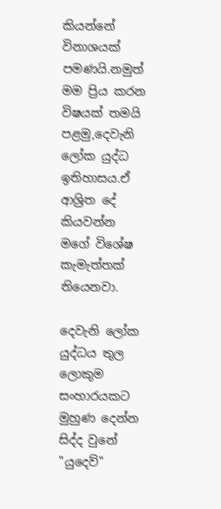කියන්නේ විනාශයක් පමණයි.නමුත් මම ප්‍රිය කරන විෂයක් තමයි පළමු,දෙවැනි ලෝක යුද්ධ ඉතිහාසය.ඒ ආශ්‍රිත දේ කියවන්න මගේ විශේෂ කැමැත්තක් තියෙනවා.

දෙවැනි ලෝක යුද්ධය තුල ලොකුම සංහාරයකට මුහුණ දෙන්න සිද්ද වුනේ "යුදෙව්"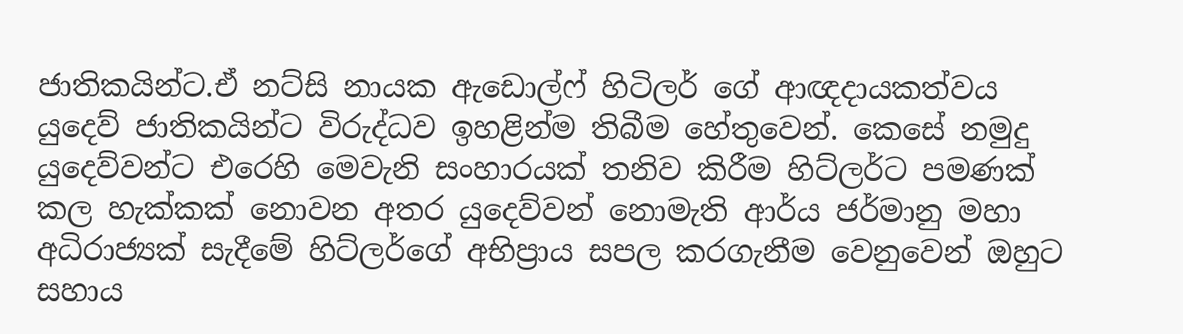ජාතිකයින්ට.ඒ නට්සි නායක ඇඩොල්ෆ් හිටිලර් ගේ ආඥදායකත්වය යුදෙව් ජාතිකයින්ට විරුද්ධව ඉහළින්ම තිබීම හේතුවෙන්. කෙසේ නමුදු යුදෙව්වන්ට එරෙහි මෙවැනි සංහාරයක් තනිව කිරීම හිට්ලර්ට පමණක් කල හැක්කක් නොවන අතර යුදෙව්වන් නොමැති ආර්ය ජර්මානු මහා අධිරාජ්‍යක් සැදීමේ හිට්ලර්ගේ අභිප්‍රාය සපල කරගැනීම වෙනුවෙන් ඔහුට සහාය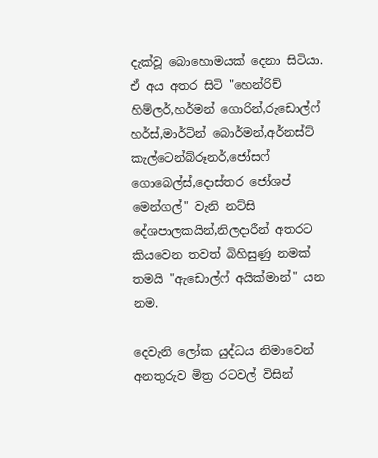දැක්වූ බොහොමයක් දෙනා සිටියා. ඒ අය අතර සිටි "හෙන්රිච් හිම්ලර්,හර්මන් ගොරින්,රුඩොල්ෆ් හර්ස්,මාර්ටින් බොර්මන්,අර්නස්ට් කැල්ටෙන්බ්රූනර්,ජෝසෆ් ගොබෙල්ස්‌,දොස්තර ජෝශප් මෙන්ගල්" වැනි නට්සි දේශපාලකයින්,නිලදාරීන් අතරට කියවෙන තවත් බිහිසුණු නමක් තමයි "ඇඩොල්ෆ් අයික්මාන්" යන නම.

දෙවැනි ලෝක යුද්ධය නිමාවෙන් අනතුරුව මිත්‍ර රටවල් විසින්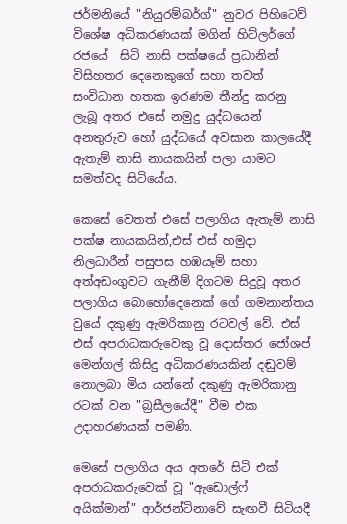ජර්මනියේ "නියුරම්බර්ග්" නුවර පිහිටෙව් විශේෂ අධිකරණයක් මගින් හිට්ලර්ගේ රජයේ  සිටි නාසි පක්ෂයේ ප්‍රධානින් විසිහතර දෙනෙකුගේ සහා තවත් සංවිධාන හතක ඉරණම තීන්දු කරනු ලැබූ අතර එසේ නමුදු යුද්ධයෙන් අනතුරුව හෝ යුද්ධයේ අවසාන කාලයේදී ඇතැම් නාසි නායකයින් පලා යාමට සමත්වද සිටියේය.

කෙසේ වෙතත් එසේ පලාගිය ඇතැම් නාසි පක්ෂ නායකයින්,එස් එස් හමුදා නිලධාරීන් පසුපස හඹයෑම් සහා අත්අඩංගුවට ගැනීම් දිගටම සිදුවූ අතර පලාගිය බොහෝදෙනෙක් ගේ ගමනාන්තය වුයේ දකුණු ඇමරිකානු රටවල් වේ. එස් එස් අපරාධකරුවෙකු වූ දොස්තර ජෝශප් මෙන්ගල් කිසිදු අධිකරණයකින් දඬුවම් නොලබා මිය යන්නේ දකුණු ඇමරිකානු රටක් වන "බ්‍රසීලයේදී" වීම එක උදාහරණයක් පමණි.

මෙසේ පලාගිය අය අතරේ සිටි එක් අපරාධකරුවෙක් වූ "ඇඩොල්ෆ් අයික්මාන්" ආර්ජන්ටිනාවේ සැඟවී සිටියදී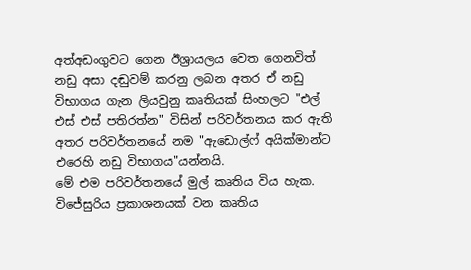අත්අඩංගුවට ගෙන ඊශ්‍රායලය වෙත ගෙනවිත් නඩු අසා දඬුවම් කරනු ලබන අතර ඒ නඩු විභාගය ගැන ලියවුනු කෘතියක් සිංහලට "එල් එස් එස් පතිරත්න" විසින් පරිවර්තනය කර ඇති අතර පරිවර්තනයේ නම "ඇඩොල්ෆ් අයික්මාන්ට එරෙහි නඩු විභාගය"යන්නයි.
මේ එම පරිවර්තනයේ මුල් කෘතිය විය හැක.
විජේසුරිය ප්‍රකාශනයක් වන කෘතිය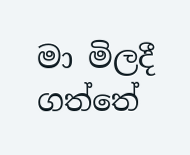මා මිලදී ගත්තේ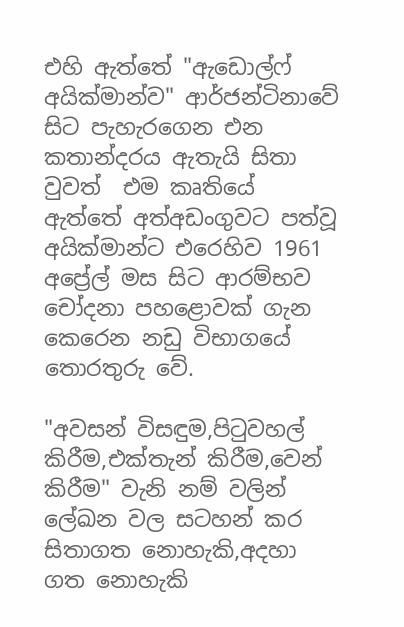එහි ඇත්තේ "ඇඩොල්ෆ් අයික්මාන්ව" ආර්ජන්ටිනාවේ සිට පැහැරගෙන එන කතාන්දරය ඇතැයි සිතා වුවත්  එම කෘතියේ ඇත්තේ අත්අඩංගුවට පත්වූ අයික්මාන්ට එරෙහිව 1961 අප්‍රේල් මස සිට ආරම්භව චෝදනා පහළොවක් ගැන කෙරෙන නඩු විභාගයේ තොරතුරු වේ.

"අවසන් විසඳුම,පිටුවහල් කිරීම,එක්තැන් කිරීම,වෙන් කිරීම" වැනි නම් වලින් ලේඛන වල සටහන් කර සිතාගත නොහැකි,අදහා ගත නොහැකි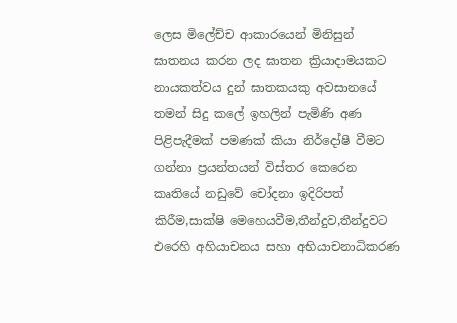ලෙස මිලේච්ච ආකාරයෙන් මිනිසුන් ඝාතනය කරන ලද ඝාතන ක්‍රියාදාමයකට නායකත්වය දුන් ඝාතකයකු අවසානයේ තමන් සිදු කලේ ඉහලින් පැමිණි අණ පිළිපැදීමක් පමණක් කියා නිර්දෝෂී වීමට ගන්නා ප්‍රයන්තයන් විස්තර කෙරෙන කෘතියේ නඩුවේ චෝදනා ඉදිරිපත් කිරීම,සාක්ෂි මෙහෙයවීම,තීන්දුව,තීන්දුවට එරෙහි අහියාචනය සහා අභියාචනාධිකරණ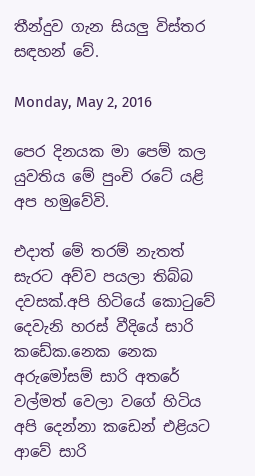තීන්දුව ගැන සියලු විස්තර සඳහන් වේ.

Monday, May 2, 2016

පෙර දිනයක මා පෙම් කල යුවතිය මේ පුංචි රටේ යළි අප හමුවේවි.

එදාත් මේ තරම් නැතත් සැරට අව්ව පයලා තිබ්බ දවසක්.අපි හිටියේ කොටුවේ දෙවැනි හරස් වීදියේ සාරි කඩේක.නෙක නෙක අරුමෝසම් සාරි අතරේ වල්මත් වෙලා වගේ හිටිය අපි දෙන්නා කඩෙන් එළියට ආවේ සාරි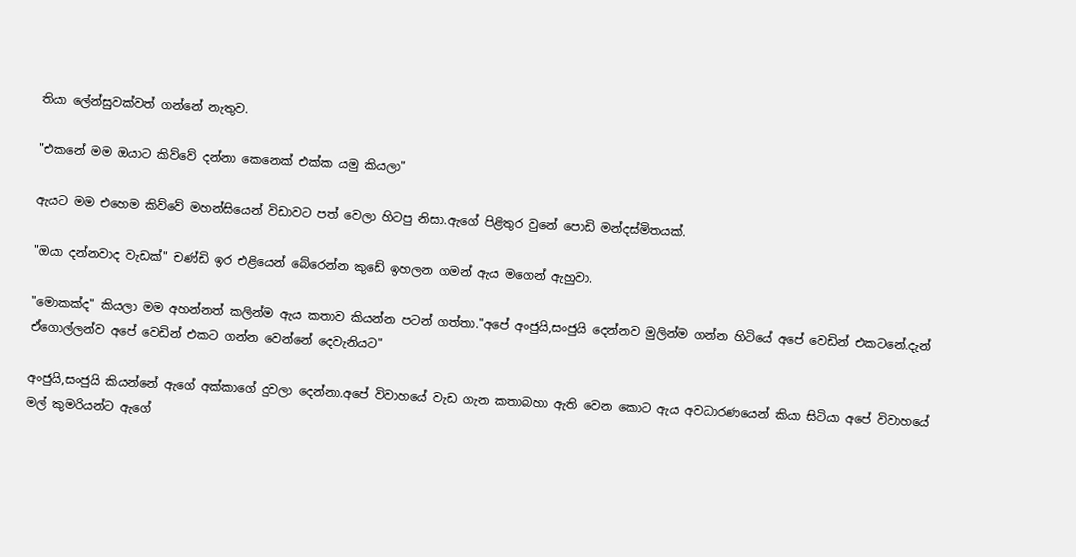තියා ලේන්සුවක්වත් ගන්නේ නැතුව.

"එකනේ මම ඔයාට කිව්වේ දන්නා කෙනෙක් එක්ක යමු කියලා"

ඇයට මම එහෙම කිව්වේ මහන්සියෙන් විඩාවට පත් වෙලා හිටපු නිසා.ඇගේ පිළිතුර වුනේ පොඩි මන්දස්මිතයක්.

"ඔයා දන්නවාද වැඩක්" චණ්ඩි ඉර එළියෙන් බේරෙන්න කුඩේ ඉහලන ගමන් ඇය මගෙන් ඇහුවා.

"මොකක්ද" කියලා මම අහන්නත් කලින්ම ඇය කතාව කියන්න පටන් ගත්තා."අපේ අංජුයි,සංජුයි දෙන්නව මුලින්ම ගන්න හිටියේ අපේ වෙඩින් එකටනේ.දැන් ඒගොල්ලන්ව අපේ වෙඩින් එකට ගන්න වෙන්නේ දෙවැනියට"

අංජුයි,සංජුයි කියන්නේ ඇගේ අක්කාගේ දුවලා දෙන්නා.අපේ විවාහයේ වැඩ ගැන කතාබහා ඇති වෙන කොට ඇය අවධාරණයෙන් කියා සිටියා අපේ විවාහයේ මල් කුමරියන්ට ඇගේ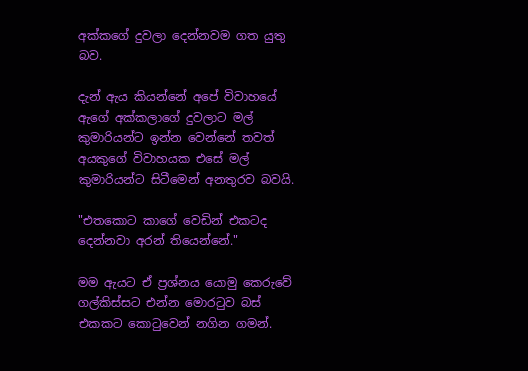අක්කගේ දුවලා දෙන්නවම ගත යුතු බව.

දැන් ඇය කියන්නේ අපේ විවාහයේ ඇගේ අක්කලාගේ දුවලාට මල් කුමාරියන්ට ඉන්න වෙන්නේ තවත් අයකුගේ විවාහයක එසේ මල් කුමාරියන්ට සිටීමෙන් අනතුරව බවයි.

"එතකොට කාගේ වෙඩින් එකටද දෙන්නවා අරන් තියෙන්නේ."

මම ඇයට ඒ ප්‍රශ්නය යොමු කෙරුවේ ගල්කිස්සට එන්න මොරටුව බස් එකකට කොටුවෙන් නගින ගමන්.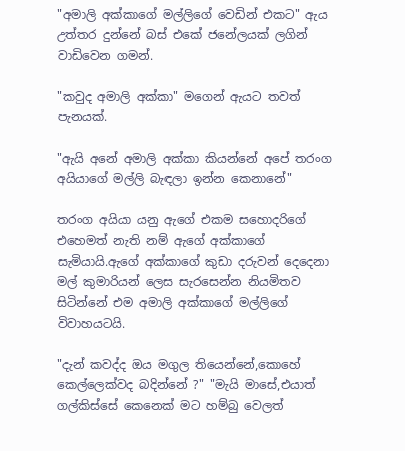"අමාලි අක්කාගේ මල්ලිගේ වෙඩින් එකට" ඇය උත්තර දුන්නේ බස් එකේ ජනේලයක් ලගින් වාඩිවෙන ගමන්.

"කවුද අමාලි අක්කා" මගෙන් ඇයට තවත් පැනයක්.

"ඇයි අනේ අමාලි අක්කා කියන්නේ අපේ තරංග අයියාගේ මල්ලි බැඳලා ඉන්න කෙනානේ"

තරංග අයියා යනු ඇගේ එකම සහොදරිගේ එහෙමත් නැති නම් ඇගේ අක්කාගේ සැමියායි.ඇගේ අක්කාගේ කුඩා දරුවන් දෙදෙනා මල් කුමාරියන් ලෙස සැරසෙන්න නියමිතව සිටින්නේ එම අමාලි අක්කාගේ මල්ලිගේ විවාහයටයි.

"දැන් කවද්ද ඔය මගුල තියෙන්නේ,කොහේ කෙල්ලෙක්වද බදින්නේ ?" "මැයි මාසේ,එයාත් ගල්කිස්සේ කෙනෙක් මට හම්බු වෙලත්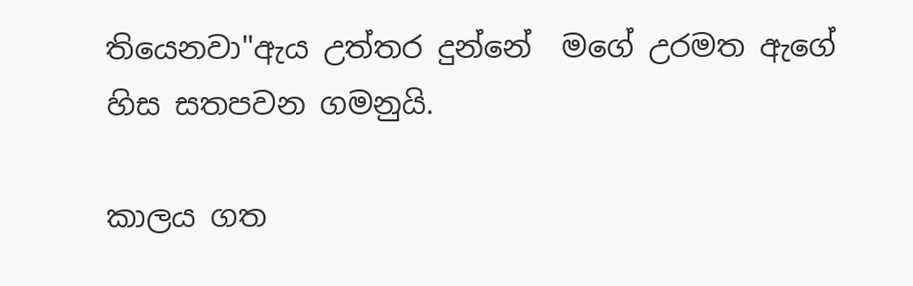තියෙනවා"ඇය උත්තර දුන්නේ  මගේ උරමත ඇගේ හිස සතපවන ගමනුයි.

කාලය ගත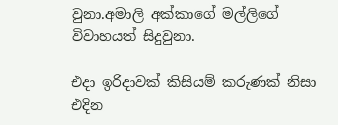වුනා.අමාලි අක්කාගේ මල්ලිගේ විවාහයත් සිදුවුනා.

එදා ඉරිදාවක් කිසියම් කරුණක් නිසා එදින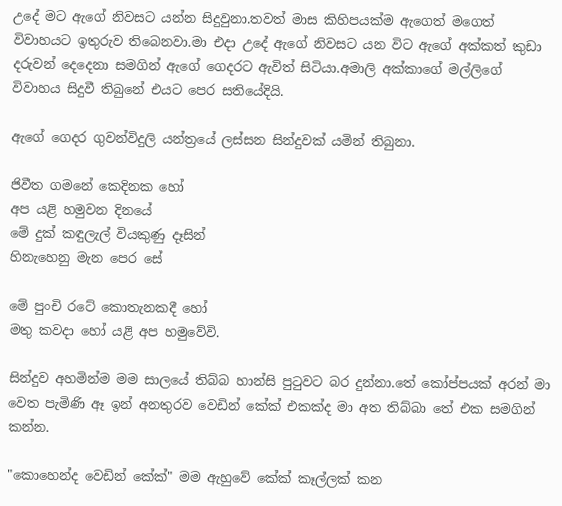උදේ මට ඇගේ නිවසට යන්න සිදුවුනා.තවත් මාස කිහිපයක්ම ඇගෙත් මගෙත් විවාහයට ඉතුරුව තිබෙනවා.මා එදා උදේ ඇගේ නිවසට යන විට ඇගේ අක්කත් කුඩා දරුවන් දෙදෙනා සමගින් ඇගේ ගෙදරට ඇවිත් සිටියා.අමාලි අක්කාගේ මල්ලිගේ විවාහය සිදුවී තිබුනේ එයට පෙර සතියේදියි.

ඇගේ ගෙදර ගුවන්විදුලි යන්ත්‍රයේ ලස්සන සින්දුවක් යමින් තිබුනා.

ජිවීත ගමනේ කෙදිනක හෝ
අප යළි හමුවන දිනයේ
මේ දුක් කඳුලැල් වියකුණු දෑසින්
හිනැහෙනු මැන පෙර සේ

මේ පුංචි රටේ කොතැනකදී හෝ
මතු කවදා හෝ යළි අප හමුවේවි.

සින්දුව අහමින්ම මම සාලයේ තිබ්බ හාන්සි පුටුවට බර දුන්නා.තේ කෝප්පයක් අරන් මා වෙත පැමිණි ඈ ඉන් අනතුරව වෙඩින් කේක් එකක්ද මා අත තිබ්බා තේ එක සමගින් කන්න.

"කොහෙන්ද වෙඩින් කේක්" මම ඇහුවේ කේක් කෑල්ලක් කන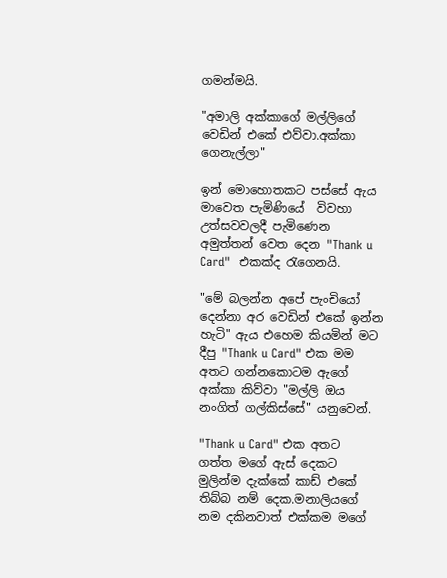ගමන්මයි.

"අමාලි අක්කාගේ මල්ලිගේ වෙඩින් එකේ එව්වා.අක්කා ගෙනැල්ලා"

ඉන් මොහොතකට පස්සේ ඇය මාවෙත පැමිණියේ  විවහා උත්සවවලදී පැමිණෙන අමුත්තන් වෙත දෙන "Thank u Card"  එකක්ද රැගෙනයි.

"මේ බලන්න අපේ පැංචියෝ දෙන්නා අර වෙඩින් එකේ ඉන්න හැටි" ඇය එහෙම කියමින් මට දීපු "Thank u Card" එක මම අතට ගන්නකොටම ඇගේ අක්කා කිව්වා "මල්ලි ඔය නංගිත් ගල්කිස්සේ" යනුවෙන්.

"Thank u Card" එක අතට ගත්ත මගේ ඇස් දෙකට මුලින්ම දැක්කේ කාඩ් එකේ තිබ්බ නම් දෙක.මනාලියගේ නම දකිනවාත් එක්කම මගේ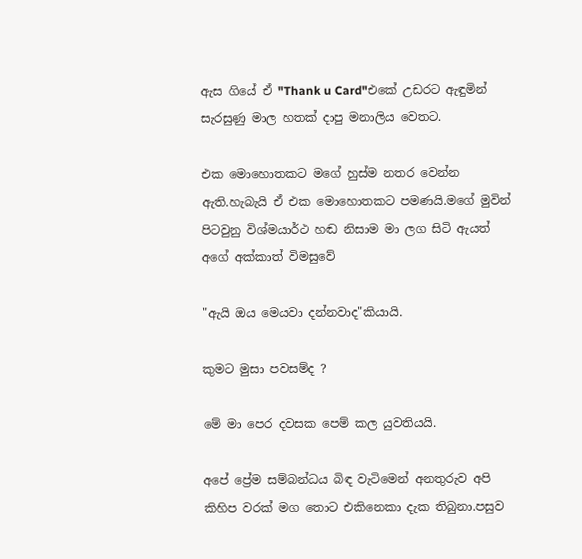ඇස ගියේ ඒ "Thank u Card"එකේ උඩරට ඇඳුමින් සැරසුණු මාල හතක් දාපු මනාලිය වෙතට.

එක මොහොතකට මගේ හුස්ම නතර වෙන්න ඇති.හැබැයි ඒ එක මොහොතකට පමණයි.මගේ මුවින් පිටවුනු විශ්මයාර්ථ හඬ නිසාම මා ලග සිටි ඇයත් අගේ අක්කාත් විමසුවේ

"ඇයි ඔය මෙයවා දන්නවාද"කියායි.

කුමට මුසා පවසම්ද ?

මේ මා පෙර දවසක පෙම් කල යුවතියයි.

අපේ ප්‍රේම සම්බන්ධය බිඳ වැටිමෙන් අනතුරුව අපි කිහිප වරක් මග තොට එකිනෙකා දැක තිබුනා.පසුව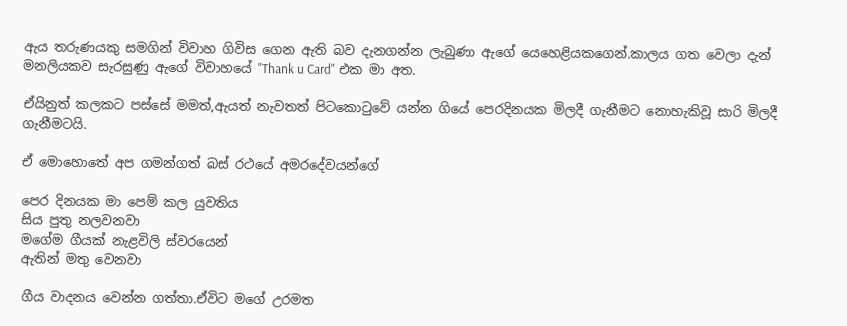ඇය තරුණයකු සමගින් විවාහ ගිවිස ගෙන ඇති බව දැනගන්න ලැබුණා ඇගේ යෙහෙළියකගෙන්.කාලය ගත වෙලා දැන් මනලියකව සැරසුණු ඇගේ විවාහයේ "Thank u Card" එක මා අත.

ඒයිනුත් කලකට පස්සේ මමත්,ඇයත් නැවතත් පිටකොටුවේ යන්න ගියේ පෙරදිනයක මිලදී ගැනීමට නොහැකිවූ සාරි මිලදී ගැනීමටයි.

ඒ මොහොතේ අප ගමන්ගත් බස් රථයේ අමරදේවයන්ගේ

පෙර දිනයක මා පෙම් කල යුවතිය
සිය පුතු නලවනවා
මගේම ගීයක් නැළවිලි ස්වරයෙන්
ඇතින් මතු වෙනවා

ගීය වාදනය වෙන්න ගත්තා.ඒවිට මගේ උරමත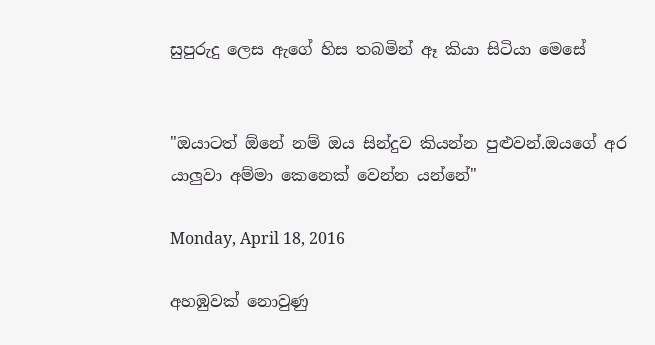සුපුරුදු ලෙස ඇගේ හිස තබමින් ඈ කියා සිටියා මෙසේ


"ඔයාටත් ඕනේ නම් ඔය සින්දුව කියන්න පුළුවන්.ඔයගේ අර යාලුවා අම්මා කෙනෙක් වෙන්න යන්නේ"

Monday, April 18, 2016

අහඹුවක් නොවුණු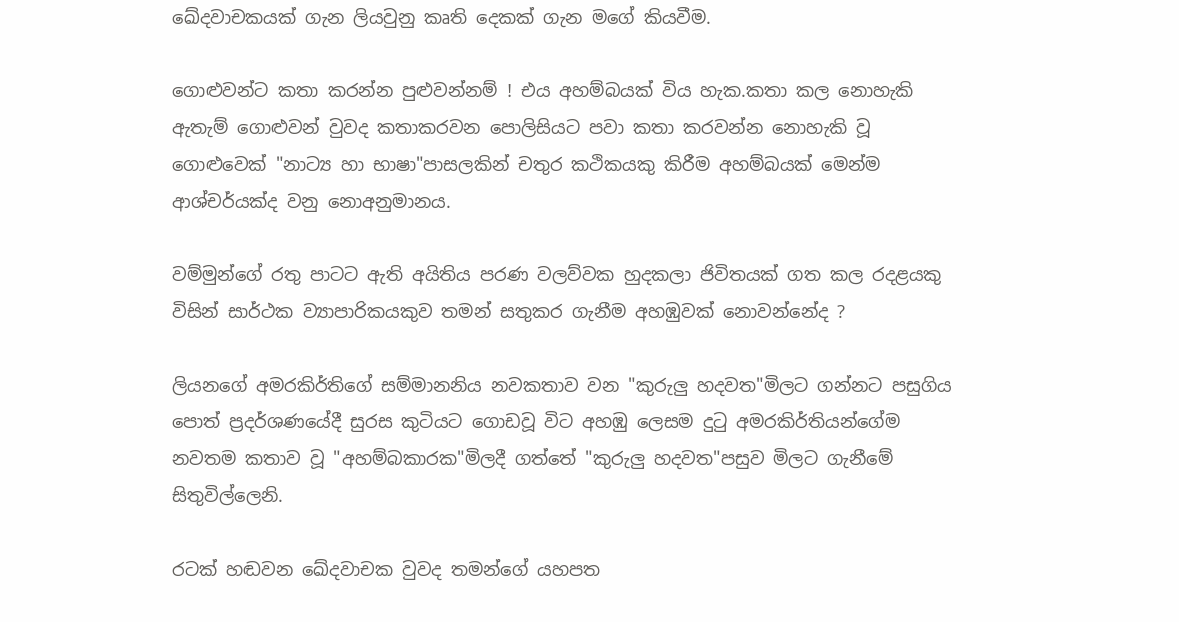ඛේදවාචකයක් ගැන ලියවුනු කෘති දෙකක් ගැන මගේ කියවීම.

ගොළුවන්ට කතා කරන්න පුළුවන්නම් ! එය අහම්බයක් විය හැක.කතා කල නොහැකි ඇතැම් ගොළුවන් වුවද කතාකරවන පොලිසියට පවා කතා කරවන්න නොහැකි වූ ගොළුවෙක් "නාට්‍ය හා භාෂා"පාසලකින් චතුර කථිකයකු කිරීම අහම්බයක් මෙන්ම ආශ්චර්යක්ද වනු නොඅනුමානය.

වම්මුන්ගේ රතු පාටට ඇති අයිතිය පරණ වලව්වක හුදකලා ජිවිතයක් ගත කල රදළයකු විසින් සාර්ථක ව්‍යාපාරිකයකුව තමන් සතුකර ගැනීම අහඹුවක් නොවන්නේද ?

ලියනගේ අමරකිර්තිගේ සම්මානනිය නවකතාව වන "කුරුලු හදවත"මිලට ගන්නට පසුගිය පොත් ප්‍රදර්ශණයේදී සුරස කුටියට ගොඩවූ විට අහඹු ලෙසම දුටු අමරකිර්තියන්ගේම නවතම කතාව වූ "අහම්බකාරක"මිලදී ගත්තේ "කුරුලු හදවත"පසුව මිලට ගැනීමේ සිතුවිල්ලෙනි.

රටක් හඬවන ඛේදවාචක වුවද තමන්ගේ යහපත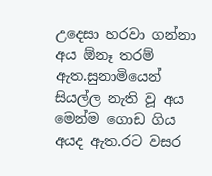උදෙසා හරවා ගන්නා අය ඕනෑ තරම් ඇත.සුනාමියෙන් සියල්ල නැති වූ අය මෙන්ම ගොඩ ගිය අයද ඇත.රට වසර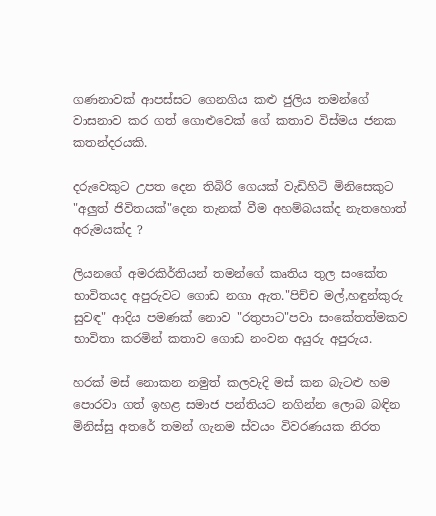ගණනාවක් ආපස්සට ගෙනගිය කළු ජුලිය තමන්ගේ වාසනාව කර ගත් ගොළුවෙක් ගේ කතාව විස්මය ජනක කතන්දරයකි.

දරුවෙකුට උපත දෙන තිබිරි ගෙයක් වැඩිහිටි මිනිසෙකුට "අලුත් ජිවිතයක්"දෙන තැනක් වීම අහම්බයක්ද නැතහොත් අරුමයක්ද ?

ලියනගේ අමරකිර්තියන් තමන්ගේ කෘතිය තුල සංකේත භාවිතයද අපුරුවට ගොඩ නගා ඇත."පිච්ච මල්,හඳුන්කුරු සුවඳ" ආදිය පමණක් නොව "රතුපාට"පවා සංකේතත්මකව භාවිතා කරමින් කතාව ගොඩ නංවන අයුරු අපුරුය.

හරක් මස් නොකන නමුත් කලවැදි මස් කන බැටළු හම පොරවා ගත් ඉහළ සමාජ පන්තියට නගින්න ලොබ බඳින මිනිස්සු අතරේ තමන් ගැනම ස්වයං විවරණයක නිරත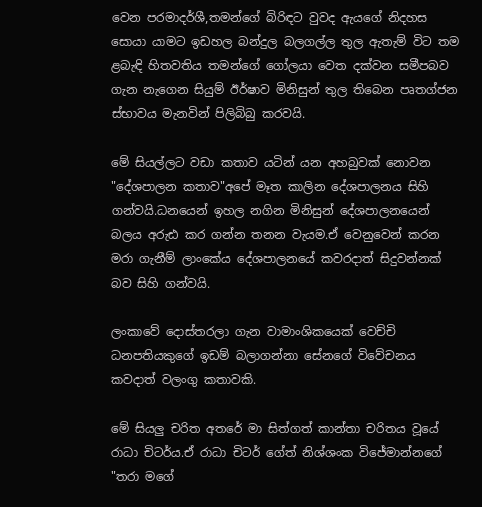වෙන පරමාදර්ශී,තමන්ගේ බිරිඳට වුවද ඇයගේ නිදහස සොයා යාමට ඉඩහල බන්දුල බලගල්ල තුල ඇතැම් විට තම ළබැඳි හිතවතිය තමන්ගේ ගෝලයා වෙත දක්වන සමීපබව ගැන නැගෙන සියුම් ඊර්ෂාව මිනිසුන් තුල තිබෙන පෘතග්ජන ස්භාවය මැනවින් පිලිබිබු කරවයි.

මේ සියල්ලට වඩා කතාව යටින් යන අහබුවක් නොවන "දේශපාලන කතාව"අපේ මෑත කාලින දේශපාලනය සිහි ගන්වයි.ධනයෙන් ඉහල නගින මිනිසුන් දේශපාලනයෙන් බලය අරුඪ කර ගන්න තනන වැයම.ඒ වෙනුවෙන් කරන මරා ගැනීම් ලාංකේය දේශපාලනයේ කවරදාත් සිදුවන්නක් බව සිහි ගන්වයි.

ලංකාවේ දොස්තරලා ගැන වාමාංශිකයෙක් වෙච්චි ධනපතියකුගේ ඉඩම් බලාගන්නා සේනගේ විවේචනය කවදාත් වලංගු කතාවකි.

මේ සියලු චරිත අතරේ මා සිත්ගත් කාන්තා චරිතය වූයේ රාධා චිටර්ය.ඒ රාධා චිටර් ගේත් නිශ්ශංක විජේමාන්නගේ "තරා මගේ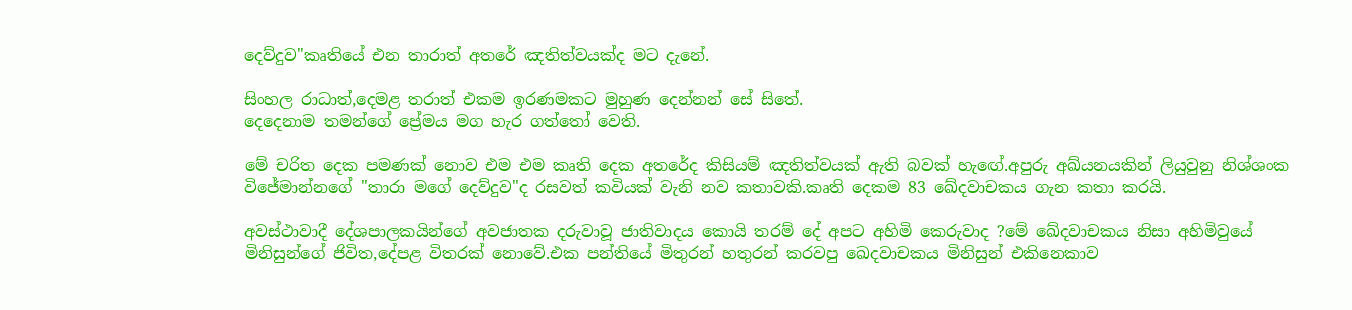දෙව්දුව"කෘතියේ එන තාරාත් අතරේ ඤතිත්වයක්ද මට දැනේ.

සිංහල රාධාත්,දෙමළ තරාත් එකම ඉරණමකට මුහුණ දෙන්නන් සේ සිතේ.
දෙදෙනාම තමන්ගේ ප්‍රේමය මග හැර ගත්තෝ වෙති.

මේ චරිත දෙක පමණක් නොව එම එම කෘති දෙක අතරේද කිසියම් ඤතිත්වයක් ඇති බවක් හැඟේ.අපුරු අඛ්යනයකින් ලියුවුනු නිශ්ශංක විජේමාන්නගේ "තාරා මගේ දෙව්දුව"ද රසවත් කවියක් වැනි නව කතාවකි.කෘති දෙකම 83 ඛේදවාචකය ගැන කතා කරයි.

අවස්ථාවාදී දේශපාලකයින්ගේ අවජාතක දරුවාවූ ජාතිවාදය කොයි තරම් දේ අපට අහිමි කෙරුවාද ?මේ ඛේදවාචකය නිසා අහිමිවුයේ මිනිසුන්ගේ ජිවිත,දේපළ විතරක් නොවේ.එක පන්තියේ මිතුරන් හතුරන් කරවපු ඛෙදවාචකය මිනිසුන් එකිනෙකාව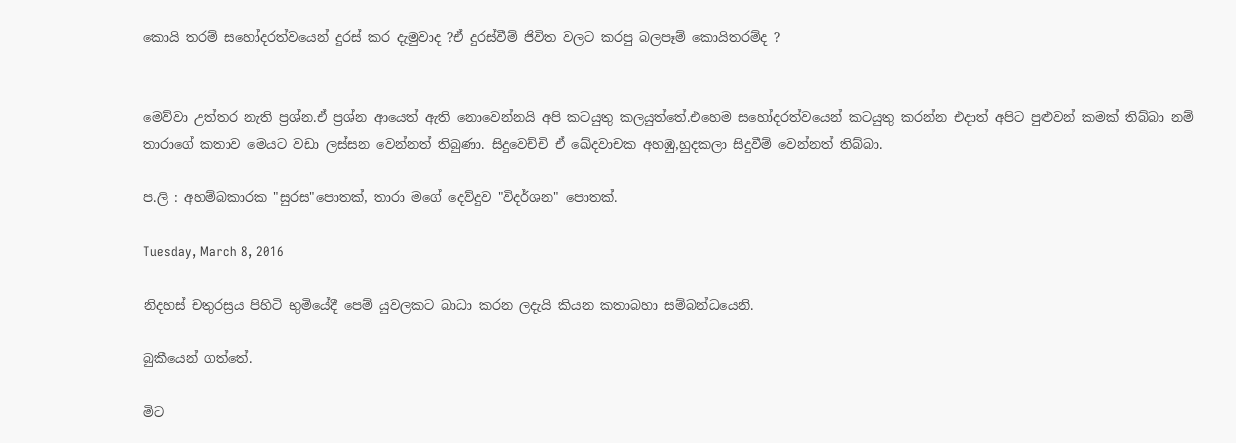කොයි තරම් සහෝදරත්වයෙන් දුරස් කර දැමුවාද ?ඒ දුරස්වීම් ජිවිත වලට කරපු බලපෑම් කොයිතරම්ද ?


මෙව්වා උත්තර නැති ප්‍රශ්න.ඒ ප්‍රශ්න ආයෙත් ඇති නොවෙන්නයි අපි කටයුතු කලයුත්තේ.එහෙම සහෝදරත්වයෙන් කටයුතු කරන්න එදාත් අපිට පුළුවන් කමක් තිබ්බා නම් තාරාගේ කතාව මෙයට වඩා ලස්සන වෙන්නත් තිබුණා. සිදුවෙච්චි ඒ ඛේදවාචක අහඹු,හුදකලා සිදුවීම් වෙන්නත් තිබ්බා.

ප.ලි : අහම්බකාරක "සුරස"පොතක්, තාරා මගේ දෙව්දුව "විදර්ශන" පොතක්.

Tuesday, March 8, 2016

නිදහස් චතුරස්‍රය පිහිටි භුමියේදී පෙම් යුවලකට බාධා කරන ලදැයි කියන කතාබහා සම්බන්ධයෙනි.

බුකීයෙන් ගත්තේ.

මිට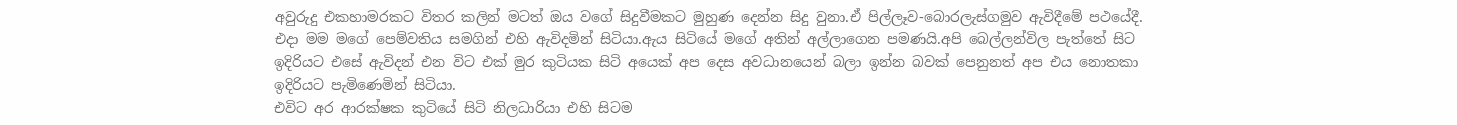අවුරුදු එකහාමරකට විතර කලින් මටත් ඔය වගේ සිදුවීමකට මුහුණ දෙන්න සිදු වුනා.ඒ පිල්ලෑව-බොරලැස්ගමුව ඇවිදීමේ පථයේදී.
එදා මම මගේ පෙම්වතිය සමගින් එහි ඇවිදමින් සිටියා.ඇය සිටියේ මගේ අතින් අල්ලාගෙන පමණයි.අපි බෙල්ලන්විල පැත්තේ සිට ඉදිරියට එසේ ඇවිදන් එන විට එක් මුර කුටියක සිටි අයෙක් අප දෙස අවධානයෙන් බලා ඉන්න බවක් පෙනුනත් අප එය නොතකා ඉදිරියට පැමිණෙමින් සිටියා.
එවිට අර ආරක්ෂක කුටියේ සිටි නිලධාරියා එහි සිටම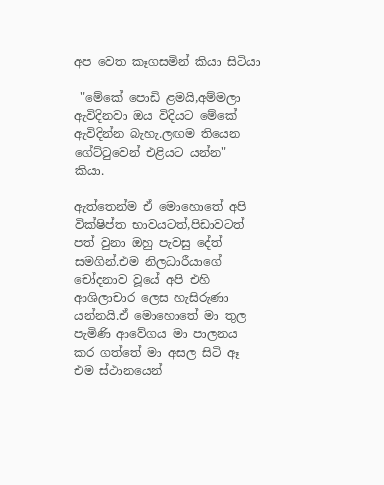අප වෙත කෑගසමින් කියා සිටියා

 "මේකේ පොඩි ළමයි,අම්මලා ඇවිදිනවා ඔය විදියට මේකේ ඇවිදින්න බැහැ.ලඟම තියෙන ගේට්ටුවෙන් එළියට යන්න" කියා.

ඇත්තෙන්ම ඒ මොහොතේ අපි වික්ෂිප්ත භාවයටත්,පිඩාවටත් පත් වුනා ඔහු පැවසු දේත් සමගින්.එම නිලධාරීයාගේ චෝදනාව වූයේ අපි එහි ආශිලාචාර ලෙස හැසිරුණා යන්නයි.ඒ මොහොතේ මා තුල පැමිණි ආවේගය මා පාලනය කර ගත්තේ මා අසල සිටි ඈ එම ස්ථානයෙන්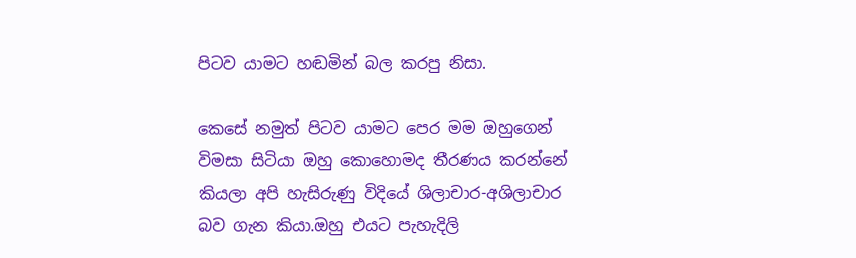පිටව යාමට හඬමින් බල කරපු නිසා.

කෙසේ නමුත් පිටව යාමට පෙර මම ඔහුගෙන් විමසා සිටියා ඔහු කොහොමද තීරණය කරන්නේ කියලා අපි හැසිරුණු විදියේ ශිලාචාර-අශිලාචාර බව ගැන කියා.ඔහු එයට පැහැදිලි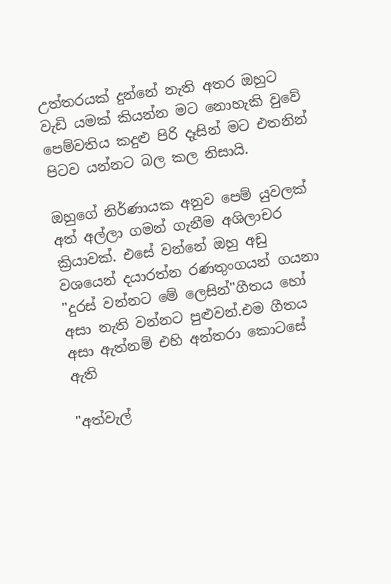උත්තරයක් දුන්නේ නැති අතර ඔහුට වැඩි යමක් කියන්න මට නොහැකි වුවේ පෙම්වතිය කදුළු පිරි දෑසින් මට එතනින් පිටව යන්නට බල කල නිසායි.

ඔහුගේ නිර්ණායක අනුව පෙම් යුවලක් අත් අල්ලා ගමන් ගැනීම අශිලාචර ක්‍රියාවක්. එසේ වන්නේ ඔහු අඩු වශයෙන් දයාරත්න රණතුංගයන් ගයනා "දුරස් වන්නට මේ ලෙසින්"ගීතය හෝ අසා නැති වන්නට පුළුවන්.එම ගීතය අසා ඇත්නම් එහි අන්තරා කොටසේ ඇති

"අත්වැල්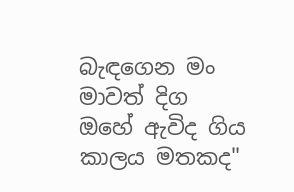බැඳගෙන මං මාවත් දිග
ඔහේ ඇවිද ගිය කාලය මතකද"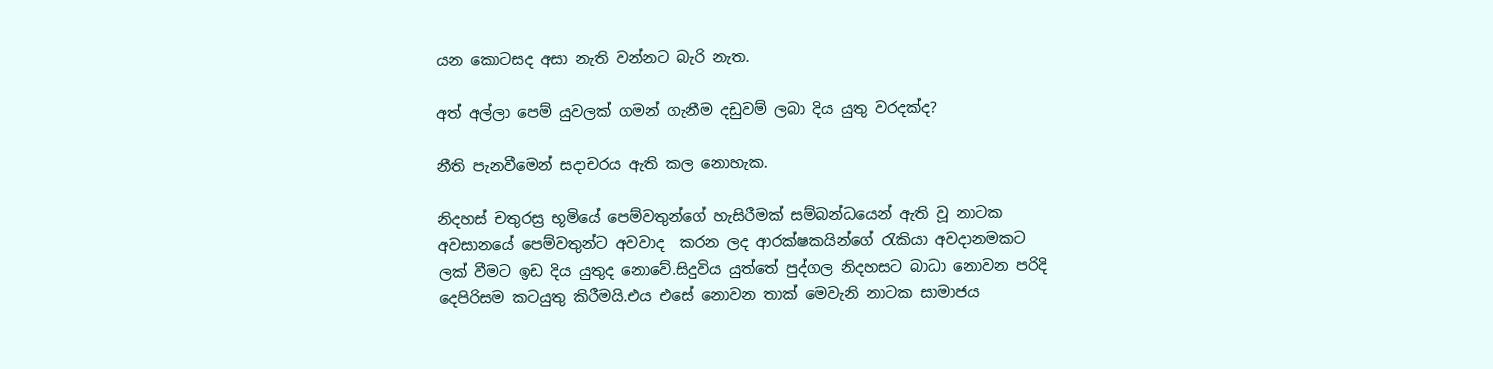යන කොටසද අසා නැති වන්නට බැරි නැත.

අත් අල්ලා පෙම් යුවලක් ගමන් ගැනීම දඩුවම් ලබා දිය යුතු වරදක්ද?

නීති පැනවීමෙන් සදාචරය ඇති කල නොහැක.

නිදහස් චතුරස්‍ර භූමියේ පෙම්වතුන්ගේ හැසිරීමක් සම්බන්ධයෙන් ඇති වූ නාටක අවසානයේ පෙම්වතුන්ට අවවාද  කරන ලද ආරක්ෂකයින්ගේ රැකියා අවදානමකට ලක් වීමට ඉඩ දිය යුතුද නොවේ.සිදුවිය යුත්තේ පුද්ගල නිදහසට බාධා නොවන පරිදි දෙපිරිසම කටයුතු කිරීමයි.එය එසේ නොවන තාක් මෙවැනි නාටක සාමාජය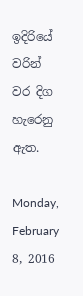ඉදිරියේ වරින් වර දිග හැරෙනු ඇත.

Monday, February 8, 2016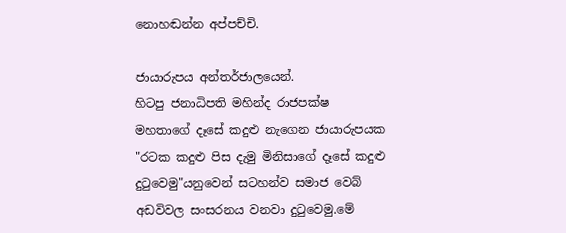නොහඬන්න අප්පච්චි.

ජායාරුපය අන්තර්ජාලයෙන්.
හිටපු ජනාධිපති මහින්ද රාජපක්ෂ මහතාගේ දෑසේ කදුළු නැගෙන ජායාරුපයක "රටක කදුළු පිස දැමු මිනිසාගේ දෑසේ කදුළු දුටුවෙමු"යනුවෙන් සටහන්ව සමාජ වෙබ් අඩවිවල සංසරනය වනවා දුටුවෙමු.මේ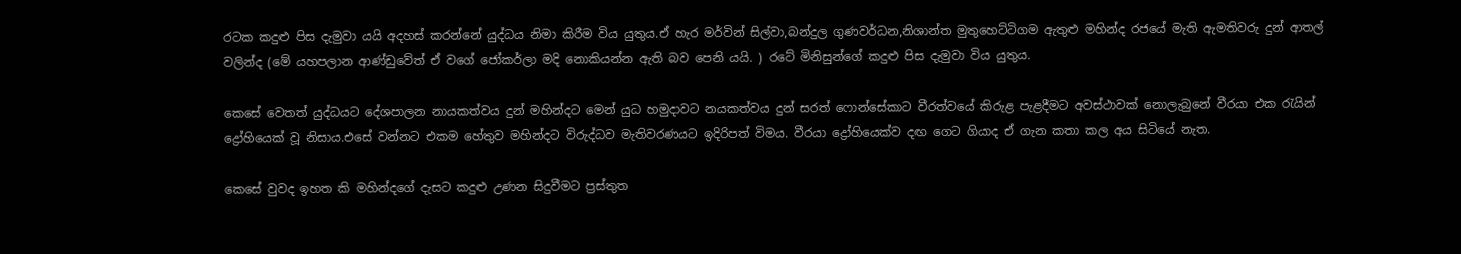රටක කදුළු පිස දැමුවා යයි අදහස් කරන්නේ යුද්ධය නිමා කිරීම විය යුතුය.ඒ හැර මර්වින් සිල්වා,බන්දුල ගුණවර්ධන,නිශාන්ත මුතුහෙට්ටිගම ඇතුළු මහින්ද රජයේ මැති ඇමතිවරු දුන් ආතල් වලින්ද (මේ යහපලාන ආණ්ඩුවේත් ඒ වගේ ජෝකර්ලා මදි නොකියන්න ඇති බව පෙනි යයි. ) රටේ මිනිසුන්ගේ කදුළු පිස දැමුවා විය යුතුය.

කෙසේ වෙතත් යුද්ධයට දේශපාලන නායකත්වය දුන් මහින්දට මෙන් යුධ හමුදාවට නයකත්වය දුන් සරත් ෆොන්සේකාට වීරත්වයේ කිරුළ පැළදීමට අවස්ථාවක් නොලැබුනේ වීරයා එක රැයින් ද්‍රෝහියෙක් වූ නිසාය.එසේ වන්නට එකම හේතුව මහින්දට විරුද්ධව මැතිවරණයට ඉදිරිපත් විමය. වීරයා ද්‍රෝහියෙක්ව දඟ ගෙට ගියාද ඒ ගැන කතා කල අය සිටියේ නැත.

කෙසේ වුවද ඉහත කි මහින්දගේ දැසට කදුළු උණන සිදුවීමට ප්‍රස්තුත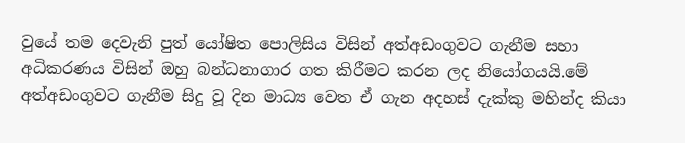වුයේ තම දෙවැනි පුත් යෝෂිත පොලිසිය විසින් අත්අඩංගුවට ගැනීම සහා අධිකරණය විසින් ඔහු බන්ධනාගාර ගත කිරීමට කරන ලද නියෝගයයි.මේ අත්අඩංගුවට ගැනීම සිදු වූ දින මාධ්‍ය වෙත ඒ ගැන අදහස් දැක්කු මහින්ද කියා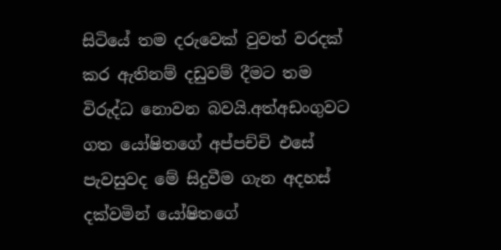සිටියේ තම දරුවෙක් වුවත් වරදක් කර ඇතිනම් දඩුවම් දීමට තම විරුද්ධ නොවන බවයි.අත්අඩංගුවට ගත යෝෂිතගේ අප්පච්චි එසේ පැවසුවද මේ සිදුවීම ගැන අදහස් දක්වමින් යෝෂිතගේ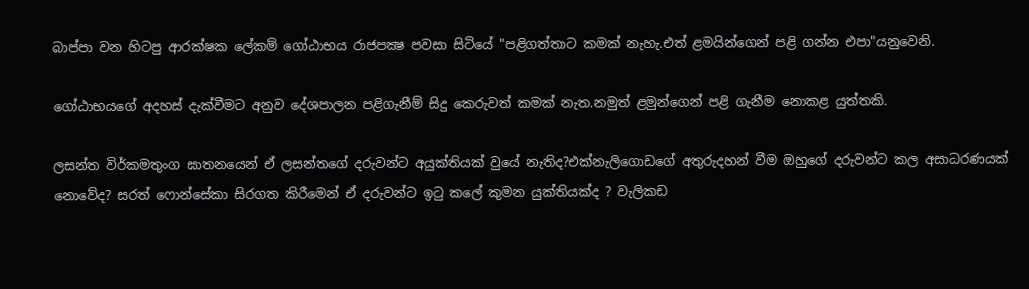බාප්පා වන හිටපු ආරක්ෂක ලේකම් ගෝඨාභය රාජපක්‍ෂ පවසා සිටියේ "පළිගත්තාට කමක් නැහැ.එත් ළමයින්ගෙන් පළි ගන්න එපා"යනුවෙනි.

ගෝඨාභයගේ අදහස් දැක්වීමට අනුව දේශපාලන පළිගැනීම් සිදු කෙරුවත් කමක් නැත.නමුත් ළමුන්ගෙන් පළි ගැනීම නොකළ යුත්තකි.

ලසන්ත විර්කමතුංග ඝාතනයෙන් ඒ ලසන්තගේ දරුවන්ට අයුක්තියක් වුයේ නැතිද?එක්නැලිගොඩගේ අතුරුදහන් වීම ඔහුගේ දරුවන්ට කල අසාධරණයක් නොවේද? සරත් ෆොන්සේකා සිරගත කිරීමෙන් ඒ දරුවන්ට ඉටු කලේ කුමන යුක්තියක්ද ? වැලිකඩ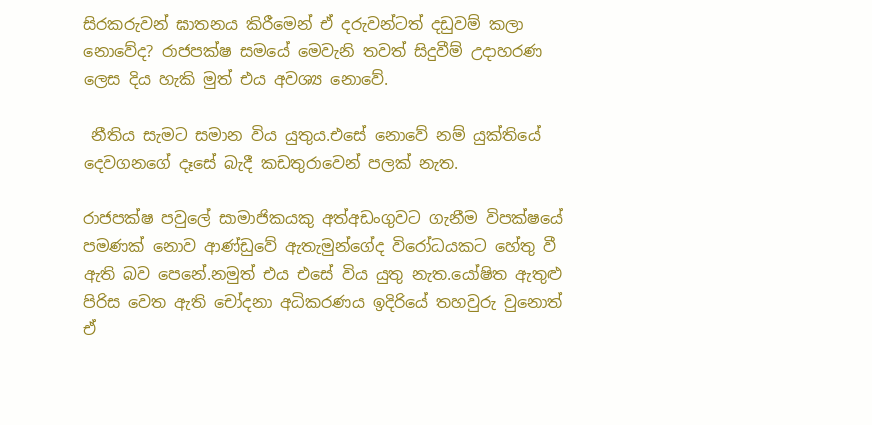සිරකරුවන් ඝාතනය කිරීමෙන් ඒ දරුවන්ටත් දඩුවම් කලා නොවේද? රාජපක්ෂ සමයේ මෙවැනි තවත් සිදුවීම් උදාහරණ ලෙස දිය හැකි මුත් එය අවශ්‍ය නොවේ.

 නීතිය සැමට සමාන විය යුතුය.එසේ නොවේ නම් යුක්තියේ දෙවගනගේ දෑසේ බැදී කඩතුරාවෙන් පලක් නැත.

රාජපක්ෂ පවුලේ සාමාජිකයකු අත්අඩංගුවට ගැනීම විපක්ෂයේ  පමණක් නොව ආණ්ඩුවේ ඇතැමුන්ගේද විරෝධයකට හේතු වී ඇති බව පෙනේ.නමුත් එය එසේ විය යුතු නැත.යෝෂිත ඇතුළු පිරිස වෙත ඇති චෝදනා අධිකරණය ඉදිරියේ තහවුරු වුනොත් ඒ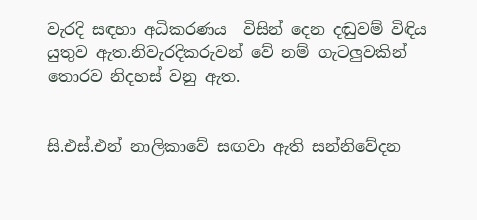වැරදි සඳහා අධිකරණය  විසින් දෙන දඬුවම් විඳිය යුතුව ඇත.නිවැරදිකරුවන් වේ නම් ගැටලුවකින් තොරව නිදහස් වනු ඇත.


සි.එස්.එන් නාලිකාවේ සඟවා ඇති සන්නිවේදන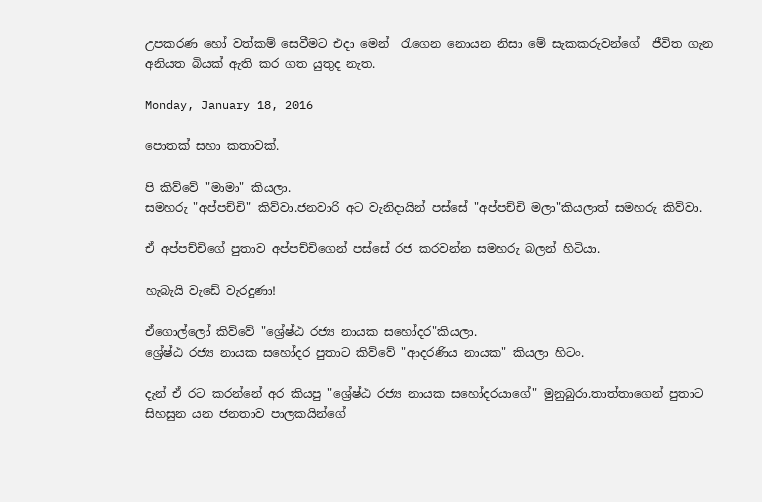උපකරණ හෝ වත්කම් සෙවීමට එදා මෙන්  රැගෙන නොයන නිසා මේ සැකකරුවන්ගේ  ජීවිත ගැන අනියත බියක් ඇති කර ගත යුතුද නැත.

Monday, January 18, 2016

පොතක් සහා කතාවක්.

පි කිව්වේ "මාමා" කියලා.
සමහරු "අප්පච්චි" කිව්වා.ජනවාරි අට වැනිදායින් පස්සේ "අප්පච්චි මලා"කියලාත් සමහරු කිව්වා.

ඒ අප්පච්චිගේ පුතාව අප්පච්චිගෙන් පස්සේ රජ කරවන්න සමහරු බලන් හිටියා.

හැබැයි වැඩේ වැරදුණා!

ඒගොල්ලෝ කිව්වේ "ශ්‍රේෂ්ඨ රජ්‍ය නායක සහෝදර"කියලා.
ශ්‍රේෂ්ඨ රජ්‍ය නායක සහෝදර පුතාට කිව්වේ "ආදරණිය නායක" කියලා හිටං.

දැන් ඒ රට කරන්නේ අර කියපු "ශ්‍රේෂ්ඨ රජ්‍ය නායක සහෝදරයාගේ" මුනුබුරා.තාත්තාගෙන් පුතාට සිහසුන යන ජනතාව පාලකයින්ගේ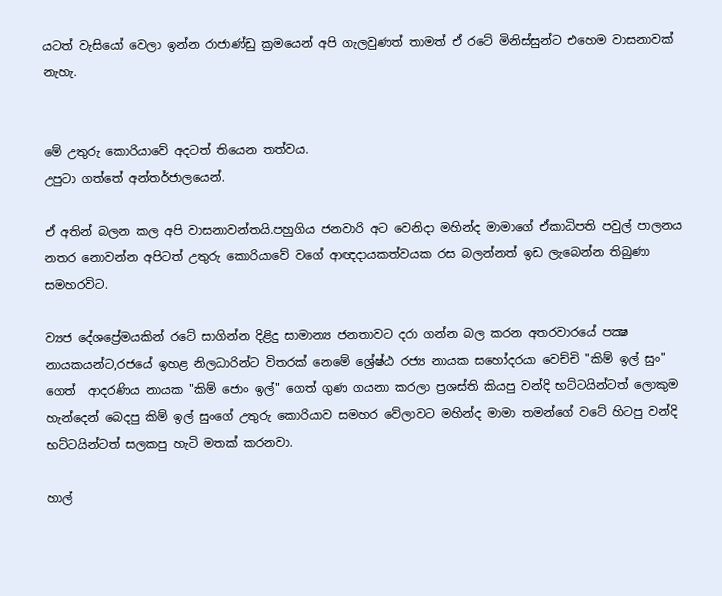යටත් වැසියෝ වෙලා ඉන්න රාජාණ්ඩු ක්‍රමයෙන් අපි ගැලවුණත් තාමත් ඒ රටේ මිනිස්සුන්ට එහෙම වාසනාවක් නැහැ.


මේ උතුරු කොරියාවේ අදටත් තියෙන තත්වය.
උපුටා ගත්තේ අන්තර්ජාලයෙන්.

ඒ අතින් බලන කල අපි වාසනාවන්තයි.පහුගිය ජනවාරි අට වෙනිදා මහින්ද මාමාගේ ඒකාධිපති පවුල් පාලනය නතර නොවන්න අපිටත් උතුරු කොරියාවේ වගේ ආඥදායකත්වයක රස බලන්නත් ඉඩ ලැබෙන්න තිබුණා සමහරවිට.

ව්‍යජ දේශප්‍රේමයකින් රටේ සාගින්න දිළිදු සාමාන්‍ය ජනතාවට දරා ගන්න බල කරන අතරවාරයේ පක්‍ෂ නායකයන්ට,රජයේ ඉහළ නිලධාරින්ට විතරක් නෙමේ ශ්‍රේෂ්ඨ රජ්‍ය නායක සහෝදරයා වෙච්චි "කිම් ඉල් සුං" ගෙත්  ආදරණිය නායක "කිම් ජොං ඉල්" ගෙත් ගුණ ගයනා කරලා ප්‍රශස්ති කියපු වන්දි භට්ටයින්ටත් ලොකුම හැන්දෙන් බෙදපු කිම් ඉල් සුංගේ උතුරු කොරියාව සමහර වේලාවට මහින්ද මාමා තමන්ගේ වටේ හිටපු වන්දි භට්ටයින්ටත් සලකපු හැටි මතක් කරනවා.

හාල්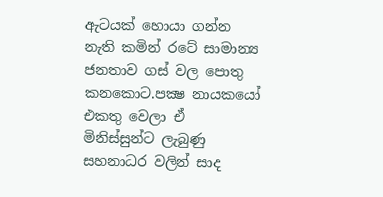ඇටයක් හොයා ගන්න නැති කමින් රටේ සාමාන්‍ය ජනතාව ගස් වල පොතු කනකොට.පක්‍ෂ නායකයෝ එකතු වෙලා ඒ මිනිස්සුන්ට ලැබුණු සහනාධර වලින් සාද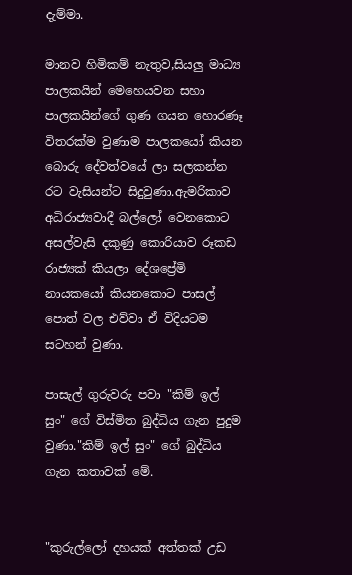දැම්මා.

මානව හිමිකම් නැතුව,සියලු මාධ්‍ය පාලකයින් මෙහෙයවන සහා පාලකයින්ගේ ගුණ ගයන හොරණෑ විතරක්ම වුණාම පාලකයෝ කියන බොරු දේවත්වයේ ලා සලකන්න රට වැසියන්ට සිදුවුණා.ඇමරිකාව අධිරාජ්‍යවාදී බල්ලෝ වෙනකොට අසල්වැසි දකුණු කොරියාව රූකඩ රාජ්‍යක් කියලා දේශප්‍රේමි නායකයෝ කියනකොට පාසල් පොත් වල එව්වා ඒ විදියටම සටහන් වුණා.

පාසැල් ගුරුවරු පවා "කිම් ඉල් සුං" ගේ විස්මිත බුද්ධිය ගැන පුදුම වුණා."කිම් ඉල් සුං" ගේ බුද්ධිය ගැන කතාවක් මේ.


"කුරුල්ලෝ දහයක් අත්තක් උඩ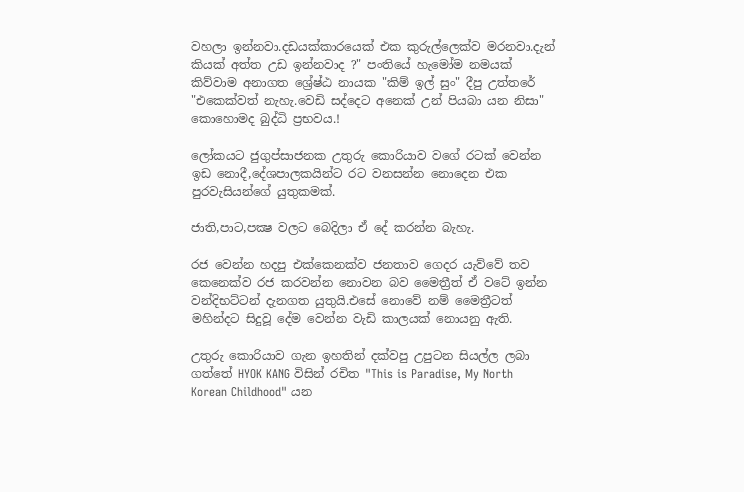වහලා ඉන්නවා.දඩයක්කාරයෙක් එක කුරුල්ලෙක්ව මරනවා.දැන් කියක් අත්ත උඩ ඉන්නවාද ?" පංතියේ හැමෝම නමයක් කිව්වාම අනාගත ශ්‍රේෂ්ඨ නායක "කිම් ඉල් සුං" දීපු උත්තරේ "එකෙක්වත් නැහැ.වෙඩි සද්දෙට අනෙක් උන් පියබා යන නිසා" කොහොමද බුද්ධි ප්‍රභවය.!

ලෝකයට ජුගුප්සාජනක උතුරු කොරියාව වගේ රටක් වෙන්න ඉඩ නොදී,දේශපාලකයින්ට රට වනසන්න නොදෙන එක පුරවැසියන්ගේ යුතුකමක්.

ජාති,පාට,පක්‍ෂ වලට බෙදිලා ඒ දේ කරන්න බැහැ.

රජ වෙන්න හදපු එක්කෙනක්ව ජනතාව ගෙදර යැව්වේ තව කෙනෙක්ව රජ කරවන්න නොවන බව මෛත්‍රීත් ඒ වටේ ඉන්න වන්දිභට්ටන් දැනගත යුතුයි.එසේ නොවේ නම් මෛත්‍රීටත් මහින්දට සිදුවූ දේම වෙන්න වැඩි කාලයක් නොයනු ඇති.

උතුරු කොරියාව ගැන ඉහතින් දක්වපු උපුටන සියල්ල ලබා ගත්තේ HYOK KANG විසින් රචිත "This is Paradise, My North Korean Childhood" යන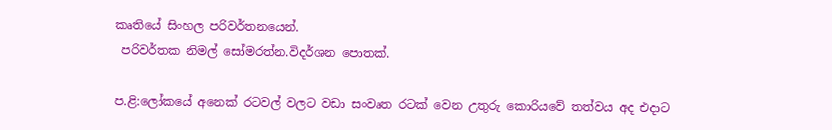කෘතියේ සිංහල පරිවර්තනයෙන්.
 පරිවර්තක නිමල් සෝමරත්න.විදර්ශන පොතක්.

ප.ළි:ලෝකයේ අනෙක් රටවල් වලට වඩා සංවෘත රටක් වෙන උතුරු කොරියවේ තත්වය අද එදාට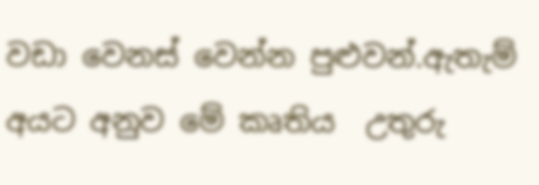වඩා වෙනස් වෙන්න පුළුවන්.ඇතැම් අයට අනුව මේ කෘතිය  උතුරු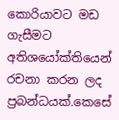කොරියාවට මඩ ගැසීමට අතිශයෝක්තියෙන් රචනා කරන ලද ප්‍රබන්ධයක්.කෙසේ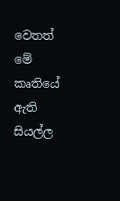වෙතත් මේ කෘතියේ ඇති සියල්ල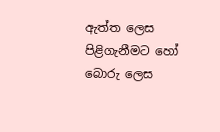ඇත්ත ලෙස පිළිගැනීමට හෝ බොරු ලෙස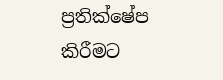ප්‍රතික්ෂේප කිරීමට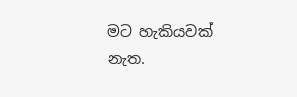මට හැකියවක් නැත.